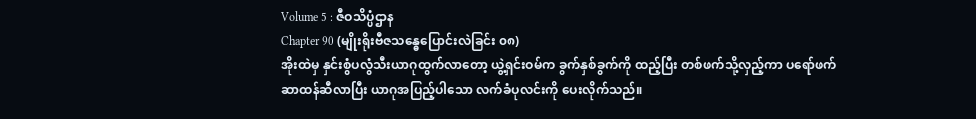Volume 5 : ဇီဝသိပ္ပံဌာန
Chapter 90 (မျိုးရိုးဗီဇသန္ဓေပြောင်းလဲခြင်း ၀၈)
အိုးထဲမှ နှင်းစွံပလွံသီးယာဂုထွက်လာတော့ ယွဲ့ရှင်းဝမ်က ခွက်နှစ်ခွက်ကို ထည့်ပြီး တစ်ဖက်သို့လှည့်ကာ ပရော်ဖက်ဆာထန်ဆီလာပြီး ယာဂုအပြည့်ပါသော လက်ခံပုလင်းကို ပေးလိုက်သည်။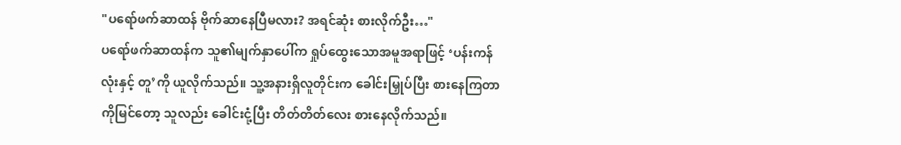"ပရော်ဖက်ဆာထန် ဗိုက်ဆာနေပြီမလား? အရင်ဆုံး စားလိုက်ဦး…"
ပရော်ဖက်ဆာထန်က သူ၏မျက်နှာပေါ်က ရှုပ်ထွေးသောအမူအရာဖြင့် ‘ပန်းကန်လုံးနှင့် တူ’ကို ယူလိုက်သည်။ သူ့အနားရှိလူတိုင်းက ခေါင်းမြှုပ်ပြီး စားနေကြတာကိုမြင်တော့ သူလည်း ခေါင်းငုံ့ပြီး တိတ်တိတ်လေး စားနေလိုက်သည်။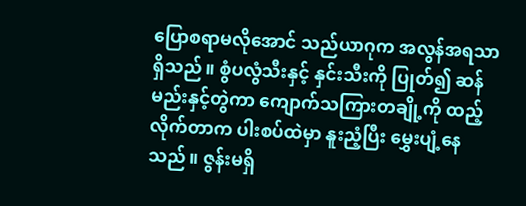ပြောစရာမလိုအောင် သည်ယာဂုက အလွန်အရသာရှိသည်။ စွံပလွံသီးနှင့် နှင်းသီးကို ပြုတ်၍ ဆန်မည်းနှင့်တွဲကာ ကျောက်သကြားတချို့ကို ထည့်လိုက်တာက ပါးစပ်ထဲမှာ နူးညံ့ပြီး မွှေးပျံ့နေသည်။ ဇွန်းမရှိ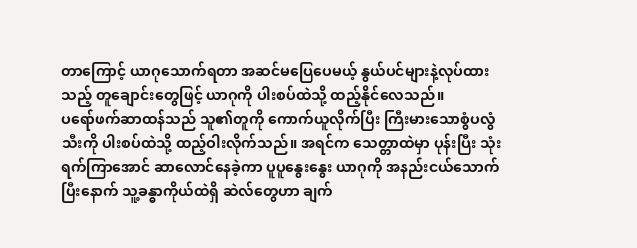တာကြောင့် ယာဂုသောက်ရတာ အဆင်မပြေပေမယ့် နွယ်ပင်များနဲ့လုပ်ထားသည့် တူချောင်းတွေဖြင့် ယာဂုကို ပါးစပ်ထဲသို့ ထည့်နိုင်လေသည်။
ပရော်ဖက်ဆာထန်သည် သူ၏တူကို ကောက်ယူလိုက်ပြီး ကြီးမားသောစွံပလွံသီးကို ပါးစပ်ထဲသို့ ထည့်ဝါးလိုက်သည်။ အရင်က သေတ္တာထဲမှာ ပုန်းပြီး သုံးရက်ကြာအောင် ဆာလောင်နေခဲ့ကာ ပူပူနွေးနွေး ယာဂုကို အနည်းငယ်သောက်ပြီးနောက် သူ့ခန္ဓာကိုယ်ထဲရှိ ဆဲလ်တွေဟာ ချက်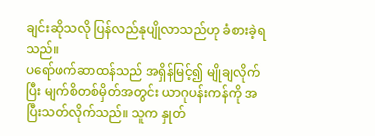ချင်းဆိုသလို ပြန်လည်နုပျိုလာသည်ဟု ခံစားခဲ့ရသည်။
ပရော်ဖက်ဆာထန်သည် အရှိန်မြင့်၍ မျိုချလိုက်ပြီး မျက်စိတစ်မှိတ်အတွင်း ယာဂုပန်းကန်ကို အပြီးသတ်လိုက်သည်။ သူက နှုတ်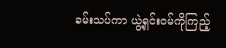ခမ်းသပ်ကာ ယွဲ့ရှင်းဝမ်ကိုကြည့်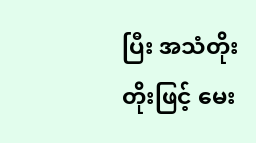ပြီး အသံတိုးတိုးဖြင့် မေး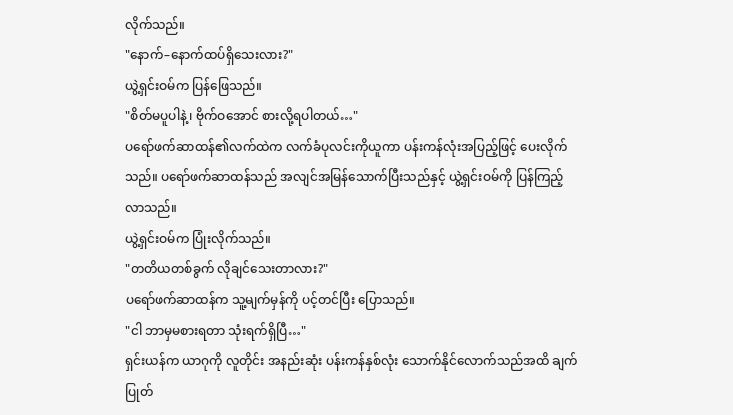လိုက်သည်။
"နောက်–နောက်ထပ်ရှိသေးလား?"
ယွဲ့ရှင်းဝမ်က ပြန်ဖြေသည်။
"စိတ်မပူပါနဲ့၊ ဗိုက်ဝအောင် စားလို့ရပါတယ်…"
ပရော်ဖက်ဆာထန်၏လက်ထဲက လက်ခံပုလင်းကိုယူကာ ပန်းကန်လုံးအပြည့်ဖြင့် ပေးလိုက်သည်။ ပရော်ဖက်ဆာထန်သည် အလျင်အမြန်သောက်ပြီးသည်နှင့် ယွဲ့ရှင်းဝမ်ကို ပြန်ကြည့်လာသည်။
ယွဲ့ရှင်းဝမ်က ပြုံးလိုက်သည်။
"တတိယတစ်ခွက် လိုချင်သေးတာလား?"
ပရော်ဖက်ဆာထန်က သူ့မျက်မှန်ကို ပင့်တင်ပြီး ပြောသည်။
"ငါ ဘာမှမစားရတာ သုံးရက်ရှိပြီ…"
ရှင်းယန်က ယာဂုကို လူတိုင်း အနည်းဆုံး ပန်းကန်နှစ်လုံး သောက်နိုင်လောက်သည်အထိ ချက်ပြုတ်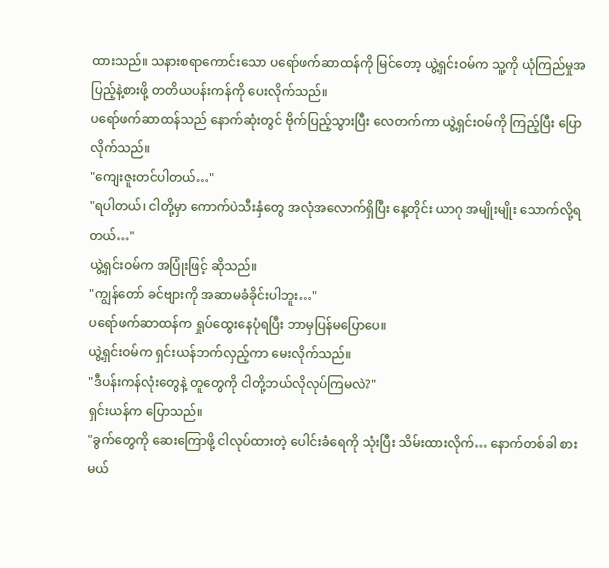ထားသည်။ သနားစရာကောင်းသော ပရော်ဖက်ဆာထန်ကို မြင်တော့ ယွဲ့ရှင်းဝမ်က သူ့ကို ယုံကြည်မှုအပြည့်နဲ့စားဖို့ တတိယပန်းကန်ကို ပေးလိုက်သည်။
ပရော်ဖက်ဆာထန်သည် နောက်ဆုံးတွင် ဗိုက်ပြည့်သွားပြီး လေတက်ကာ ယွဲ့ရှင်းဝမ်ကို ကြည့်ပြီး ပြောလိုက်သည်။
"ကျေးဇူးတင်ပါတယ်…"
"ရပါတယ်၊ ငါတို့မှာ ကောက်ပဲသီးနှံတွေ အလုံအလောက်ရှိပြီး နေ့တိုင်း ယာဂု အမျိုးမျိုး သောက်လို့ရတယ်…"
ယွဲ့ရှင်းဝမ်က အပြုံးဖြင့် ဆိုသည်။
"ကျွန်တော် ခင်ဗျားကို အဆာမခံခိုင်းပါဘူး…"
ပရော်ဖက်ဆာထန်က ရှုပ်ထွေးနေပုံရပြီး ဘာမှပြန်မပြောပေ။
ယွဲ့ရှင်းဝမ်က ရှင်းယန်ဘက်လှည့်ကာ မေးလိုက်သည်။
"ဒီပန်းကန်လုံးတွေနဲ့ တူတွေကို ငါတို့ဘယ်လိုလုပ်ကြမလဲ?"
ရှင်းယန်က ပြောသည်။
"ခွက်တွေကို ဆေးကြောဖို့ ငါလုပ်ထားတဲ့ ပေါင်းခံရေကို သုံးပြီး သိမ်းထားလိုက်… နောက်တစ်ခါ စားမယ်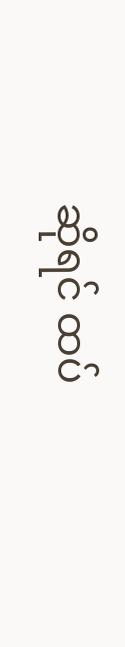ဆိုရင် ထပ်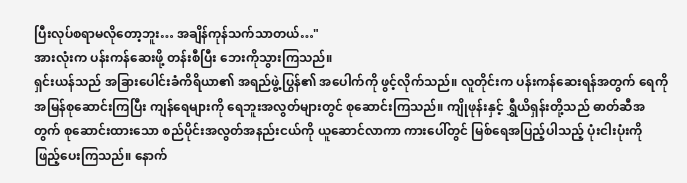ပြီးလုပ်စရာမလိုတော့ဘူး… အချိန်ကုန်သက်သာတယ်…"
အားလုံးက ပန်းကန်ဆေးဖို့ တန်းစီပြီး ဘေးကိုသွားကြသည်။
ရှင်းယန်သည် အခြားပေါင်းခံကိရိယာ၏ အရည်ဖွဲ့ပြွန်၏ အပေါက်ကို ဖွင့်လိုက်သည်။ လူတိုင်းက ပန်းကန်ဆေးရန်အတွက် ရေကို အမြန်စုဆောင်းကြပြီး ကျန်ရေများကို ရေဘူးအလွတ်များတွင် စုဆောင်းကြသည်။ ကျိုဖုန်းနှင့် ရွှီယိရှန်းတို့သည် ဓာတ်ဆီအတွက် စုဆောင်းထားသော စည်ပိုင်းအလွတ်အနည်းငယ်ကို ယူဆောင်လာကာ ကားပေါ်တွင် မြစ်ရေအပြည့်ပါသည့် ပုံးငါးပုံးကို ဖြည့်ပေးကြသည်။ နောက်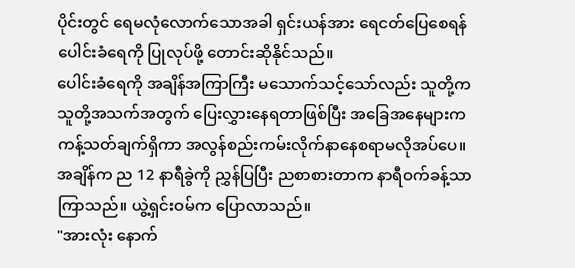ပိုင်းတွင် ရေမလုံလောက်သောအခါ ရှင်းယန်အား ရေငတ်ပြေစေရန် ပေါင်းခံရေကို ပြုလုပ်ဖို့ တောင်းဆိုနိုင်သည်။
ပေါင်းခံရေကို အချိန်အကြာကြီး မသောက်သင့်သော်လည်း သူတို့က သူတို့အသက်အတွက် ပြေးလွှားနေရတာဖြစ်ပြီး အခြေအနေများက ကန့်သတ်ချက်ရှိကာ အလွန်စည်းကမ်းလိုက်နာနေစရာမလိုအပ်ပေ။
အချိန်က ည 12 နာရီခွဲကို ညွှန်ပြပြီး ညစာစားတာက နာရီဝက်ခန့်သာ ကြာသည်။ ယွဲ့ရှင်းဝမ်က ပြောလာသည်။
"အားလုံး နောက်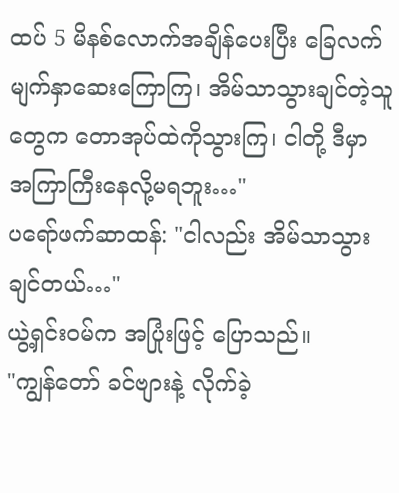ထပ် 5 မိနစ်လောက်အချိန်ပေးပြီး ခြေလက်မျက်နှာဆေးကြောကြ၊ အိမ်သာသွားချင်တဲ့သူတွေက တောအုပ်ထဲကိုသွားကြ၊ ငါတို့ ဒီမှာ အကြာကြီးနေလို့မရဘူး…"
ပရော်ဖက်ဆာထန်: "ငါလည်း အိမ်သာသွားချင်တယ်…"
ယွဲ့ရှင်းဝမ်က အပြုံးဖြင့် ပြောသည်။
"ကျွန်တော် ခင်ဗျားနဲ့ လိုက်ခဲ့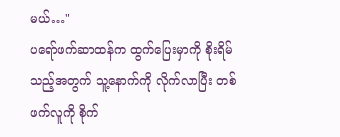မယ်…"
ပရော်ဖက်ဆာထန်က ထွက်ပြေးမှာကို စိုးရိမ်သည့်အတွက် သူ့နောက်ကို လိုက်လာပြီး တစ်ဖက်လူကို စိုက်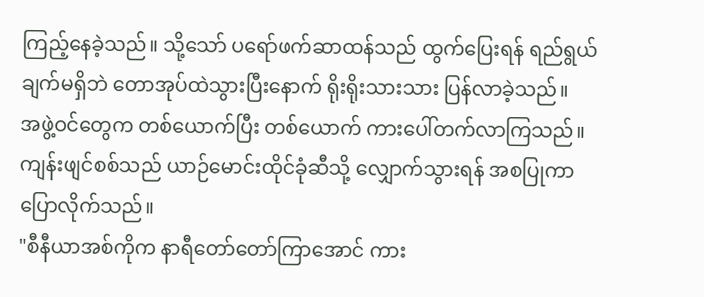ကြည့်နေခဲ့သည်။ သို့သော် ပရော်ဖက်ဆာထန်သည် ထွက်ပြေးရန် ရည်ရွယ်ချက်မရှိဘဲ တောအုပ်ထဲသွားပြီးနောက် ရိုးရိုးသားသား ပြန်လာခဲ့သည်။
အဖွဲ့ဝင်တွေက တစ်ယောက်ပြီး တစ်ယောက် ကားပေါ်တက်လာကြသည်။ ကျန်းဖျင်စစ်သည် ယာဉ်မောင်းထိုင်ခုံဆီသို့ လျှောက်သွားရန် အစပြုကာ ပြောလိုက်သည်။
"စီနီယာအစ်ကိုက နာရီတော်တော်ကြာအောင် ကား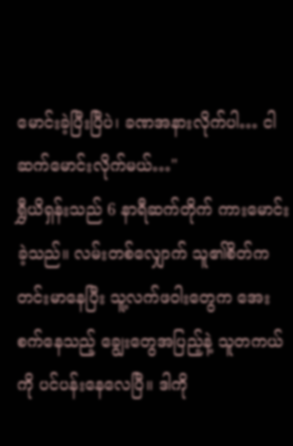မောင်းခဲ့ပြီးပြီပဲ၊ ခဏအနားလိုက်ပါ… ငါဆက်မောင်းလိုက်မယ်…"
ရွှီယိရှန်းသည် 6 နာရီဆက်တိုက် ကားမောင်းခဲ့သည်။ လမ်းတစ်လျှောက် သူ၏စိတ်က တင်းမာနေပြီး သူ့လက်ဖဝါးတွေက အေးစက်နေသည့် ချွေးတွေအပြည့်နဲ့ သူတကယ်ကို ပင်ပန်းနေလေပြီ။ ဒါကို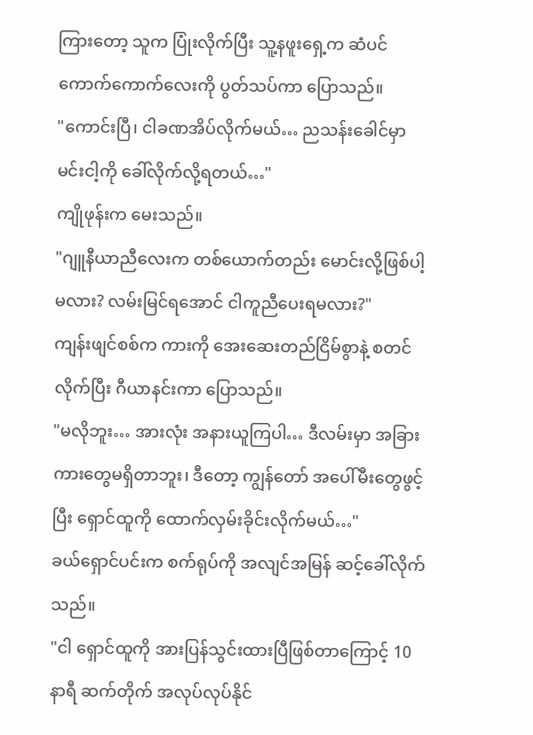ကြားတော့ သူက ပြုံးလိုက်ပြီး သူ့နဖူးရှေ့က ဆံပင်ကောက်ကောက်လေးကို ပွတ်သပ်ကာ ပြောသည်။
"ကောင်းပြီ၊ ငါခဏအိပ်လိုက်မယ်… ညသန်းခေါင်မှာ မင်းငါ့ကို ခေါ်လိုက်လို့ရတယ်…"
ကျိုဖုန်းက မေးသည်။
"ဂျူနီယာညီလေးက တစ်ယောက်တည်း မောင်းလို့ဖြစ်ပါ့မလား? လမ်းမြင်ရအောင် ငါကူညီပေးရမလား?"
ကျန်းဖျင်စစ်က ကားကို အေးဆေးတည်ငြိမ်စွာနဲ့ စတင်လိုက်ပြီး ဂီယာနင်းကာ ပြောသည်။
"မလိုဘူး… အားလုံး အနားယူကြပါ… ဒီလမ်းမှာ အခြားကားတွေမရှိတာဘူး၊ ဒီတော့ ကျွန်တော် အပေါ်မီးတွေဖွင့်ပြီး ရှောင်ထူကို ထောက်လှမ်းခိုင်းလိုက်မယ်…"
ခယ်ရှောင်ပင်းက စက်ရုပ်ကို အလျင်အမြန် ဆင့်ခေါ်လိုက်သည်။
"ငါ ရှောင်ထူကို အားပြန်သွင်းထားပြီဖြစ်တာကြောင့် 10 နာရီ ဆက်တိုက် အလုပ်လုပ်နိုင်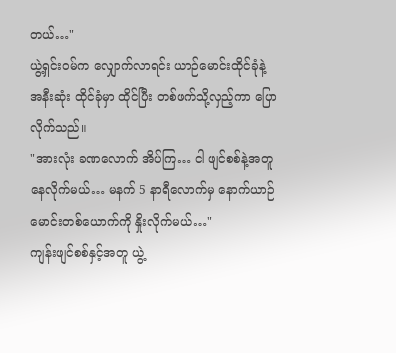တယ်…"
ယွဲ့ရှင်းဝမ်က လျှောက်လာရင်း ယာဉ်မောင်းထိုင်ခုံနဲ့ အနီးဆုံး ထိုင်ခုံမှာ ထိုင်ပြီး တစ်ဖက်သို့လှည့်ကာ ပြောလိုက်သည်။
"အားလုံး ခဏလောက် အိပ်ကြ… ငါ ဖျင်စစ်နဲ့အတူ နေလိုက်မယ်… မနက် 5 နာရီလောက်မှ နောက်ယာဉ်မောင်းတစ်ယောက်ကို နှိုးလိုက်မယ်…"
ကျန်းဖျင်စစ်နှင့်အတူ ယွဲ့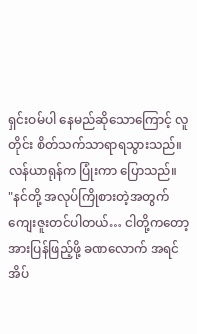ရှင်းဝမ်ပါ နေမည်ဆိုသောကြောင့် လူတိုင်း စိတ်သက်သာရာရသွားသည်။
လန်ယာရုန်က ပြုံးကာ ပြောသည်။
"နင်တို့ အလုပ်ကြိုစားတဲ့အတွက် ကျေးဇူးတင်ပါတယ်… ငါတို့ကတော့ အားပြန်ဖြည့်ဖို့ ခဏလောက် အရင်အိပ်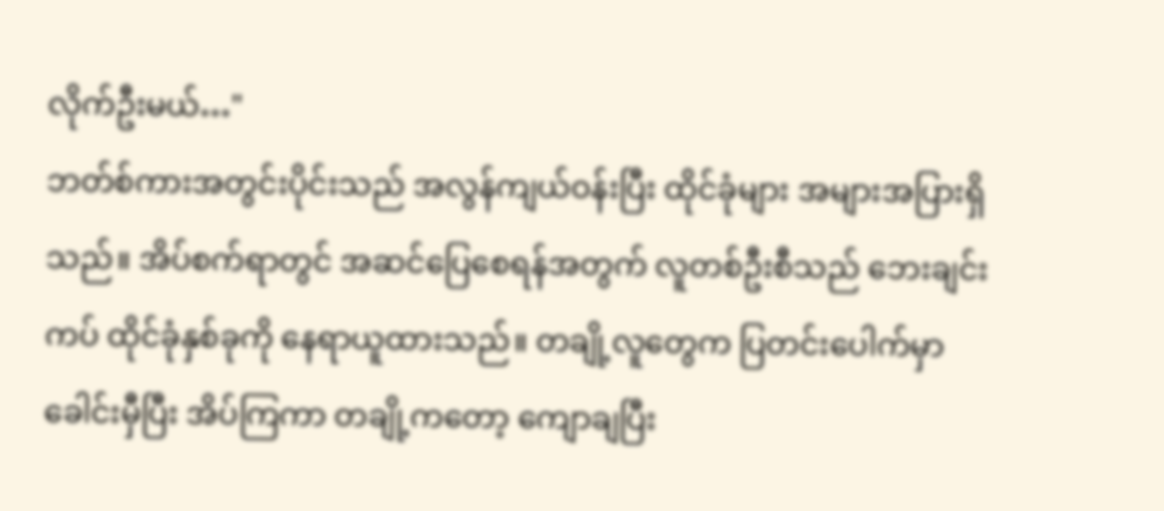လိုက်ဦးမယ်…"
ဘတ်စ်ကားအတွင်းပိုင်းသည် အလွန်ကျယ်ဝန်းပြီး ထိုင်ခုံများ အများအပြားရှိသည်။ အိပ်စက်ရာတွင် အဆင်ပြေစေရန်အတွက် လူတစ်ဦးစီသည် ဘေးချင်းကပ် ထိုင်ခုံနှစ်ခုကို နေရာယူထားသည်။ တချို့လူတွေက ပြတင်းပေါက်မှာ ခေါင်းမှီပြီး အိပ်ကြကာ တချို့ကတော့ ကျောချပြီး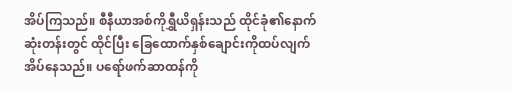အိပ်ကြသည်။ စီနီယာအစ်ကိုရွှီယိရှန်းသည် ထိုင်ခုံ၏နောက်ဆုံးတန်းတွင် ထိုင်ပြီး ခြေထောက်နှစ်ချောင်းကိုထပ်လျက် အိပ်နေသည်။ ပရော်ဖက်ဆာထန်ကို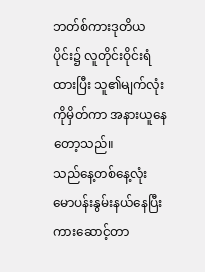ဘတ်စ်ကားဒုတိယပိုင်း၌ လူတိုင်းဝိုင်းရံထားပြီး သူ၏မျက်လုံးကိုမှိတ်ကာ အနားယူနေတော့သည်။
သည်နေ့တစ်နေ့လုံး မောပန်းနွမ်းနယ်နေပြီး ကားဆောင့်တာ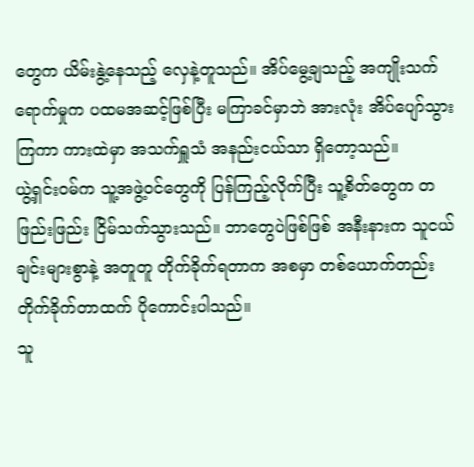တွေက ယိမ်းနွဲ့နေသည့် လှေနဲ့တူသည်။ အိပ်မွေ့ချသည့် အကျိုးသက်ရောက်မှုက ပထမအဆင့်ဖြစ်ပြီး မကြာခင်မှာဘဲ အားလုံး အိပ်ပျော်သွားကြကာ ကားထဲမှာ အသက်ရှူသံ အနည်းငယ်သာ ရှိတော့သည်။
ယွဲ့ရှင်းဝမ်က သူ့အဖွဲ့ဝင်တွေကို ပြန်ကြည့်လိုက်ပြီး သူ့စိတ်တွေက တဖြည်းဖြည်း ငြိမ်သက်သွားသည်။ ဘာတွေပဲဖြစ်ဖြစ် အနီးနားက သူငယ်ချင်းများစွာနဲ့ အတူတူ တိုက်ခိုက်ရတာက အစမှာ တစ်ယောက်တည်း တိုက်ခိုက်တာထက် ပိုကောင်းပါသည်။
သူ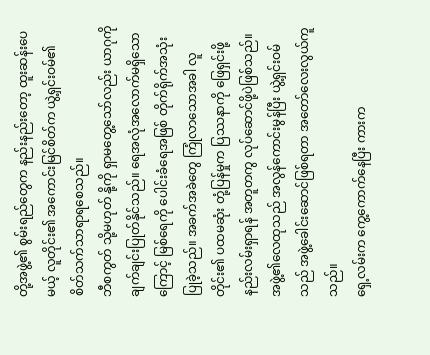တို့အဖွဲ့၏ စွမ်းရည်တွေက နည်းနည်းတော့ ထူးဆန်းပေမယ့် လူတိုင်း၏ အကောင်းမြင်စိတ်က ယွဲ့ရှင်းဝမ်၏ စိတ်သက်သာရာရစေသည်။
ဘီစကွတ် သို့မဟုတ် နို့ကို ရှာမတွေ့သော်လည်း ယာဂုကို ချက်ချင်းပြုတ်နိုင်သည်။ ရေအလုံအလောက်မရှိသောကြောင့် မြစ်ရေကို ပေါင်းခံရေအဖြစ် တိုက်ရိုက်အသုံးပြုခဲ့သည်။ အခက်အခဲတွေ ကြုံလာသောအခါ လူတိုင်း၏ ပထမဆုံး တုံ့ပြန်မှုက ပြဿနာကို ဖြေရှင်းဖို့ နည်းလမ်းရှာရန် အတူတကွ လုပ်ဆောင်ဖို့ပဲဖြစ်သည်။ အဖွဲ့၏လေထုသည် အလွန်ကောင်းမွန်ပြီး ယွဲ့ရှင်းဝမ်သည် အဖွဲ့ခေါင်းဆောင်ဖြစ်ရတာ အတော်လေးလွယ်ကူသည်။
ရှေ့လမ်းက ကွေ့ကောက်နေပြီး ကားက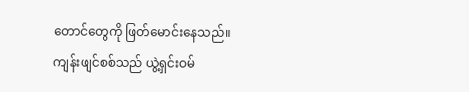တောင်တွေကို ဖြတ်မောင်းနေသည်။
ကျန်းဖျင်စစ်သည် ယွဲ့ရှင်းဝမ်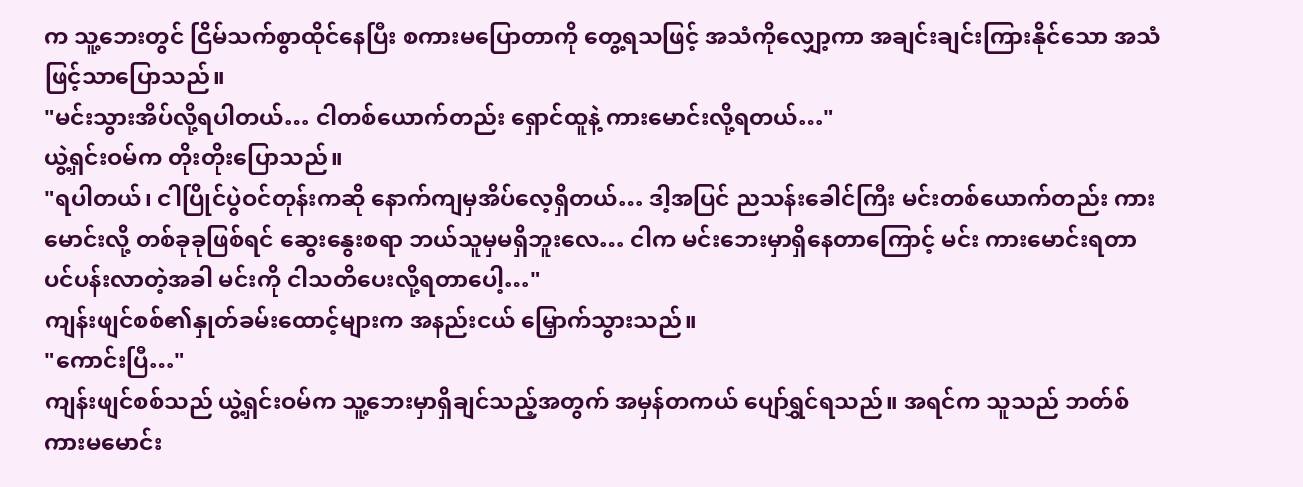က သူ့ဘေးတွင် ငြိမ်သက်စွာထိုင်နေပြီး စကားမပြောတာကို တွေ့ရသဖြင့် အသံကိုလျှော့ကာ အချင်းချင်းကြားနိုင်သော အသံဖြင့်သာပြောသည်။
"မင်းသွားအိပ်လို့ရပါတယ်… ငါတစ်ယောက်တည်း ရှောင်ထူနဲ့ ကားမောင်းလို့ရတယ်…"
ယွဲ့ရှင်းဝမ်က တိုးတိုးပြောသည်။
"ရပါတယ်၊ ငါပြိုင်ပွဲဝင်တုန်းကဆို နောက်ကျမှအိပ်လေ့ရှိတယ်… ဒါ့အပြင် ညသန်းခေါင်ကြီး မင်းတစ်ယောက်တည်း ကားမောင်းလို့ တစ်ခုခုဖြစ်ရင် ဆွေးနွေးစရာ ဘယ်သူမှမရှိဘူးလေ… ငါက မင်းဘေးမှာရှိနေတာကြောင့် မင်း ကားမောင်းရတာ ပင်ပန်းလာတဲ့အခါ မင်းကို ငါသတိပေးလို့ရတာပေါ့…"
ကျန်းဖျင်စစ်၏နှုတ်ခမ်းထောင့်များက အနည်းငယ် မြှောက်သွားသည်။
"ကောင်းပြီ…"
ကျန်းဖျင်စစ်သည် ယွဲ့ရှင်းဝမ်က သူ့ဘေးမှာရှိချင်သည့်အတွက် အမှန်တကယ် ပျော်ရွှင်ရသည်။ အရင်က သူသည် ဘတ်စ်ကားမမောင်း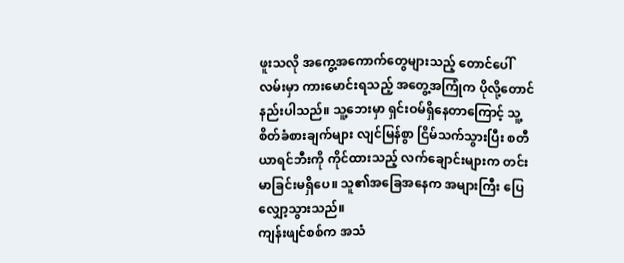ဖူးသလို အကွေ့အကောက်တွေများသည့် တောင်ပေါ်လမ်းမှာ ကားမောင်းရသည့် အတွေ့အကြုံက ပိုလို့တောင် နည်းပါသည်။ သူ့ဘေးမှာ ရှင်းဝမ်ရှိနေတာကြောင့် သူ့စိတ်ခံစားချက်များ လျင်မြန်စွာ ငြိမ်သက်သွားပြီး စတီယာရင်ဘီးကို ကိုင်ထားသည့် လက်ချောင်းများက တင်းမာခြင်းမရှိပေ။ သူ၏အခြေအနေက အများကြီး ပြေလျှော့သွားသည်။
ကျန်းဖျင်စစ်က အသံ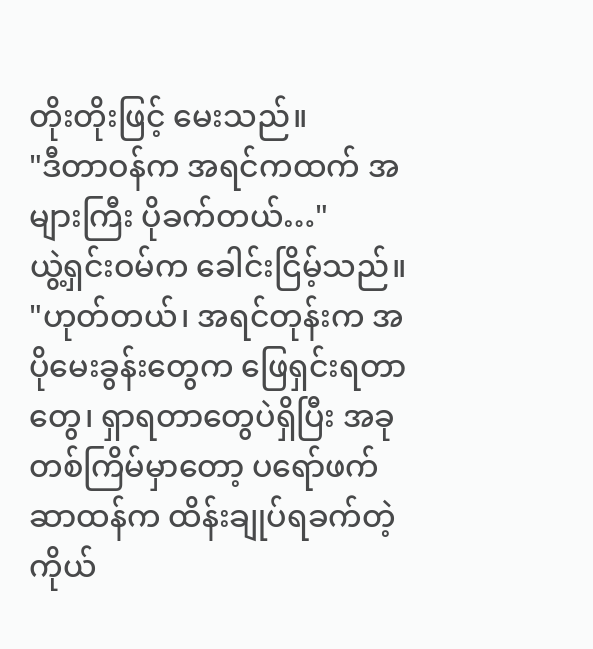တိုးတိုးဖြင့် မေးသည်။
"ဒီတာဝန်က အရင်ကထက် အများကြီး ပိုခက်တယ်…"
ယွဲ့ရှင်းဝမ်က ခေါင်းငြိမ့်သည်။
"ဟုတ်တယ်၊ အရင်တုန်းက အပိုမေးခွန်းတွေက ဖြေရှင်းရတာတွေ၊ ရှာရတာတွေပဲရှိပြီး အခုတစ်ကြိမ်မှာတော့ ပရော်ဖက်ဆာထန်က ထိန်းချုပ်ရခက်တဲ့ ကိုယ်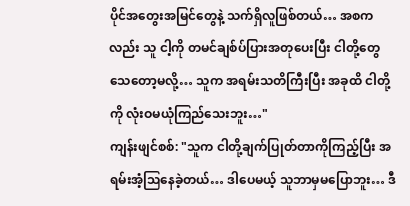ပိုင်အတွေးအမြင်တွေနဲ့ သက်ရှိလူဖြစ်တယ်… အစကလည်း သူ ငါ့ကို တမင်ချစ်ပ်ပြားအတုပေးပြီး ငါတို့တွေ သေတော့မလို့… သူက အရမ်းသတိကြီးပြီး အခုထိ ငါတို့ကို လုံးဝမယုံကြည်သေးဘူး…"
ကျန်းဖျင်စစ်: "သူက ငါတို့ချက်ပြုတ်တာကိုကြည့်ပြီး အရမ်းအံ့ဩနေခဲ့တယ်… ဒါပေမယ့် သူဘာမှမပြောဘူး… ဒီ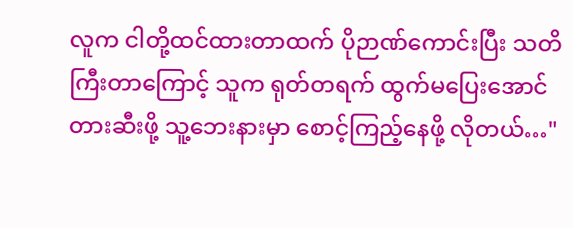လူက ငါတို့ထင်ထားတာထက် ပိုဉာဏ်ကောင်းပြီး သတိကြီးတာကြောင့် သူက ရုတ်တရက် ထွက်မပြေးအောင် တားဆီးဖို့ သူ့ဘေးနားမှာ စောင့်ကြည့်နေဖို့ လိုတယ်…"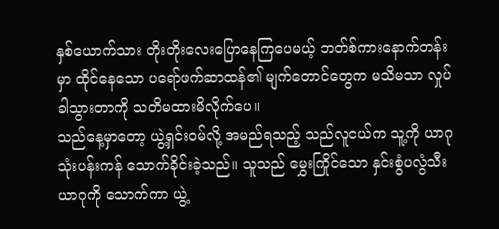နှစ်ယောက်သား တိုးတိုးလေးပြောနေကြပေမယ့် ဘတ်စ်ကားနောက်တန်းမှာ ထိုင်နေသော ပရော်ဖက်ဆာထန်၏ မျက်တောင်တွေက မသိမသာ လှုပ်ခါသွားတာကို သတိမထားမိလိုက်ပေ။
သည်နေ့မှာတော့ ယွဲ့ရှင်းဝမ်လို့ အမည်ရသည့် သည်လူငယ်က သူ့ကို ယာဂုသုံးပန်းကန် သောက်ခိုင်းခဲ့သည်။ သူသည် မွှေးကြိုင်သော နှင်းစွံပလွံသီးယာဂုကို သောက်ကာ ယွဲ့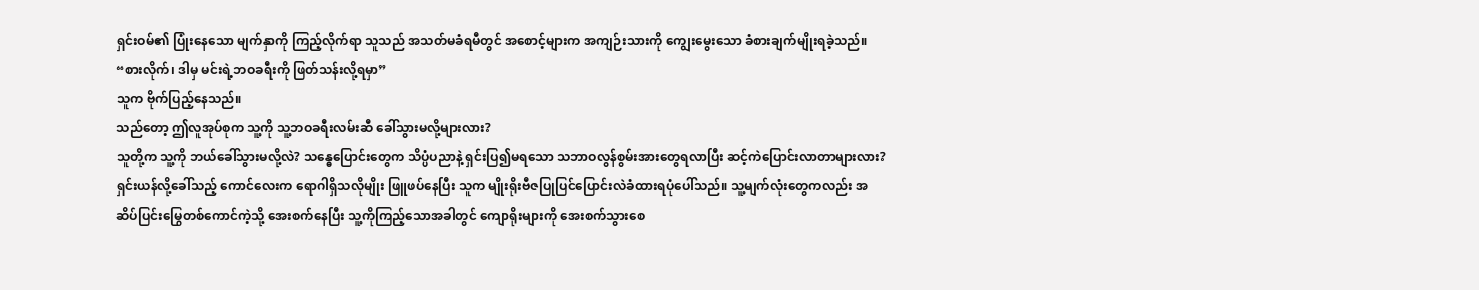ရှင်းဝမ်၏ ပြုံးနေသော မျက်နှာကို ကြည့်လိုက်ရာ သူသည် အသတ်မခံရမီတွင် အစောင့်များက အကျဉ်းသားကို ကျွေးမွေးသော ခံစားချက်မျိုးရခဲ့သည်။ “စားလိုက်၊ ဒါမှ မင်းရဲ့ဘဝခရီးကို ဖြတ်သန်းလို့ရမှာ”
သူက ဗိုက်ပြည့်နေသည်။
သည်တော့ ဤလူအုပ်စုက သူ့ကို သူ့ဘဝခရီးလမ်းဆီ ခေါ်သွားမလို့များလား?
သူတို့က သူ့ကို ဘယ်ခေါ်သွားမလို့လဲ? သန္ဓေပြောင်းတွေက သိပ္ပံပညာနဲ့ ရှင်းပြ၍မရသော သဘာဝလွန်စွမ်းအားတွေရလာပြီး ဆင့်ကဲပြောင်းလာတာများလား?
ရှင်းယန်လို့ခေါ်သည့် ကောင်လေးက ရောဂါရှိသလိုမျိုး ဖြူဖပ်နေပြီး သူက မျိုးရိုးဗီဇပြုပြင်ပြောင်းလဲခံထားရပုံပေါ်သည်။ သူ့မျက်လုံးတွေကလည်း အဆိပ်ပြင်းမြွေတစ်ကောင်ကဲ့သို့ အေးစက်နေပြီး သူ့ကိုကြည့်သောအခါတွင် ကျောရိုးများကို အေးစက်သွားစေ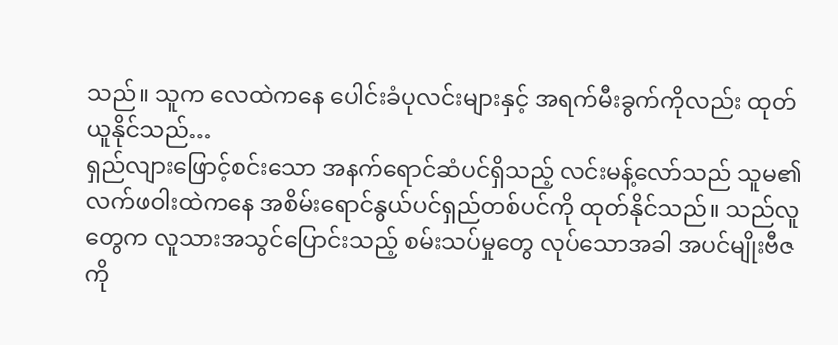သည်။ သူက လေထဲကနေ ပေါင်းခံပုလင်းများနှင့် အရက်မီးခွက်ကိုလည်း ထုတ်ယူနိုင်သည်…
ရှည်လျားဖြောင့်စင်းသော အနက်ရောင်ဆံပင်ရှိသည့် လင်းမန့်လော်သည် သူမ၏လက်ဖဝါးထဲကနေ အစိမ်းရောင်နွယ်ပင်ရှည်တစ်ပင်ကို ထုတ်နိုင်သည်။ သည်လူတွေက လူသားအသွင်ပြောင်းသည့် စမ်းသပ်မှုတွေ လုပ်သောအခါ အပင်မျိုးဗီဇကို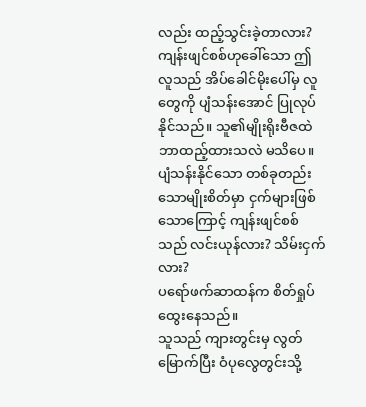လည်း ထည့်သွင်းခဲ့တာလား?
ကျန်းဖျင်စစ်ဟုခေါ်သော ဤလူသည် အိပ်ခေါင်မိုးပေါ်မှ လူတွေကို ပျံသန်းအောင် ပြုလုပ်နိုင်သည်။ သူ၏မျိုးရိုးဗီဇထဲ ဘာထည့်ထားသလဲ မသိပေ။ ပျံသန်းနိုင်သော တစ်ခုတည်းသောမျိုးစိတ်မှာ ငှက်များဖြစ်သောကြောင့် ကျန်းဖျင်စစ်သည် လင်းယုန်လား? သိမ်းငှက်လား?
ပရော်ဖက်ဆာထန်က စိတ်ရှုပ်ထွေးနေသည်။
သူသည် ကျားတွင်းမှ လွတ်မြောက်ပြီး ဝံပုလွေတွင်းသို့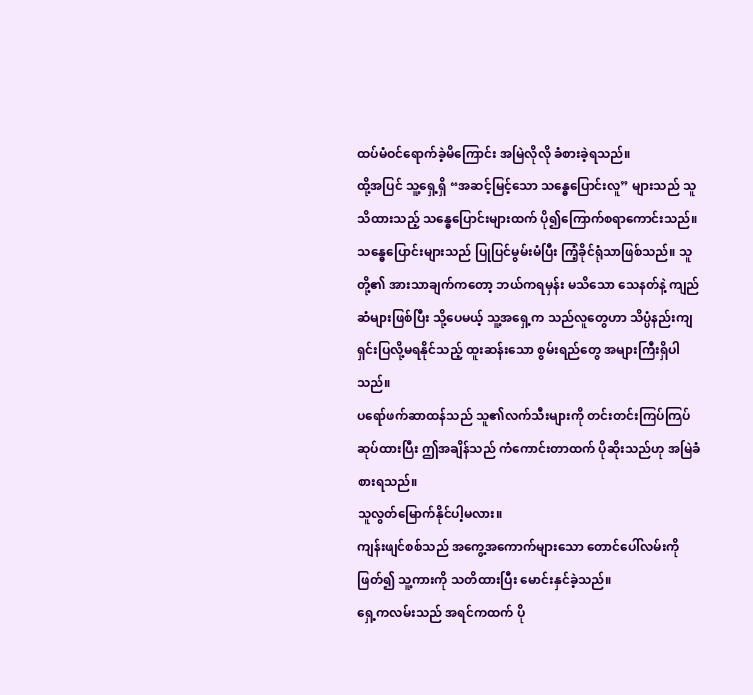ထပ်မံဝင်ရောက်ခဲ့မိကြောင်း အမြဲလိုလို ခံစားခဲ့ရသည်။
ထို့အပြင် သူ့ရှေ့ရှိ “အဆင့်မြင့်သော သန္ဓေပြောင်းလူ” များသည် သူသိထားသည့် သန္ဓေပြောင်းများထက် ပို၍ကြောက်စရာကောင်းသည်။
သန္ဓေပြောင်းများသည် ပြုပြင်မွမ်းမံပြီး ကြံ့ခိုင်ရုံသာဖြစ်သည်။ သူတို့၏ အားသာချက်ကတော့ ဘယ်ကရမှန်း မသိသော သေနတ်နဲ့ ကျည်ဆံများဖြစ်ပြီး သို့ပေမယ့် သူ့အရှေ့က သည်လူတွေဟာ သိပ္ပံနည်းကျ ရှင်းပြလို့မရနိုင်သည့် ထူးဆန်းသော စွမ်းရည်တွေ အများကြီးရှိပါသည်။
ပရော်ဖက်ဆာထန်သည် သူ၏လက်သီးများကို တင်းတင်းကြပ်ကြပ်ဆုပ်ထားပြီး ဤအချိန်သည် ကံကောင်းတာထက် ပိုဆိုးသည်ဟု အမြဲခံစားရသည်။
သူလွတ်မြောက်နိုင်ပါ့မလား။
ကျန်းဖျင်စစ်သည် အကွေ့အကောက်များသော တောင်ပေါ်လမ်းကိုဖြတ်၍ သူ့ကားကို သတိထားပြီး မောင်းနှင်ခဲ့သည်။
ရှေ့ကလမ်းသည် အရင်ကထက် ပို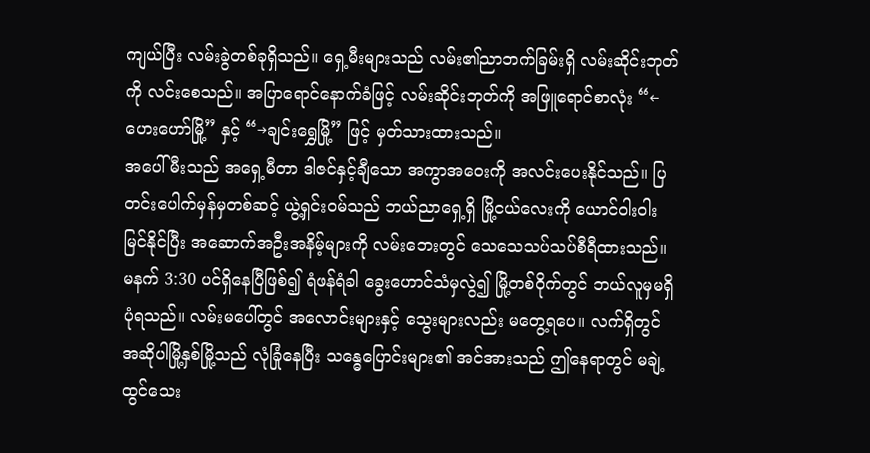ကျယ်ပြီး လမ်းခွဲတစ်ခုရှိသည်။ ရှေ့မီးများသည် လမ်း၏ညာဘက်ခြမ်းရှိ လမ်းဆိုင်းဘုတ်ကို လင်းစေသည်။ အပြာရောင်နောက်ခံဖြင့် လမ်းဆိုင်းဘုတ်ကို အဖြူရောင်စာလုံး “←ဟေးဟော်မြို့” နှင့် “→ချင်းရွှေမြို့” ဖြင့် မှတ်သားထားသည်။
အပေါ်မီးသည် အရှေ့မီတာ ဒါဇင်နှင့်ချီသော အကွာအဝေးကို အလင်းပေးနိုင်သည်။ ပြတင်းပေါက်မှန်မှတစ်ဆင့် ယွဲ့ရှင်းဝမ်သည် ဘယ်ညာရှေ့ရှိ မြို့ငယ်လေးကို ယောင်ဝါးဝါးမြင်နိုင်ပြီး အဆောက်အဦးအနိမ့်များကို လမ်းဘေးတွင် သေသေသပ်သပ်စီရီထားသည်။
မနက် 3:30 ပင်ရှိနေပြီဖြစ်၍ ရံဖန်ရံခါ ခွေးဟောင်သံမှလွဲ၍ မြို့တစ်ဝိုက်တွင် ဘယ်လူမှမရှိပုံရသည်။ လမ်းမပေါ်တွင် အလောင်းများနှင့် သွေးများလည်း မတွေ့ရပေ။ လက်ရှိတွင် အဆိုပါမြို့နှစ်မြို့သည် လုံခြုံနေပြီး သန္ဓေပြောင်းများ၏ အင်အားသည် ဤနေရာတွင် မချဲ့ထွင်သေး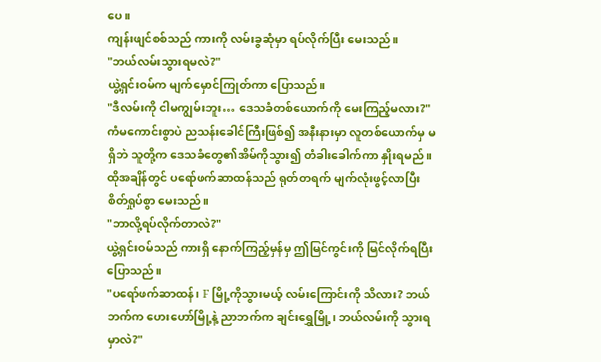ပေ။
ကျန်းဖျင်စစ်သည် ကားကို လမ်းခွဆုံမှာ ရပ်လိုက်ပြီး မေးသည်။
"ဘယ်လမ်းသွားရမလဲ?"
ယွဲ့ရှင်းဝမ်က မျက်မှောင်ကြုတ်ကာ ပြောသည်။
"ဒီလမ်းကို ငါမကျွမ်းဘူး… ဒေသခံတစ်ယောက်ကို မေးကြည့်မလား?"
ကံမကောင်းစွာပဲ ညသန်းခေါင်ကြီးဖြစ်၍ အနီးနားမှာ လူတစ်ယောက်မှ မရှိဘဲ သူတို့က ဒေသခံတွေ၏အိမ်ကိုသွား၍ တံခါးခေါက်ကာ နှိုးရမည်။
ထိုအချိန်တွင် ပရော်ဖက်ဆာထန်သည် ရုတ်တရက် မျက်လုံးဖွင့်လာပြီး စိတ်ရှုပ်စွာ မေးသည်။
"ဘာလို့ရပ်လိုက်တာလဲ?"
ယွဲ့ရှင်းဝမ်သည် ကားရှိ နောက်ကြည့်မှန်မှ ဤမြင်ကွင်းကို မြင်လိုက်ရပြီး ပြောသည်။
"ပရော်ဖက်ဆာထန်၊ F မြို့ကိုသွားမယ့် လမ်းကြောင်းကို သိလား? ဘယ်ဘက်က ဟေးဟော်မြို့နဲ့ ညာဘက်က ချင်းရွှေမြို့၊ ဘယ်လမ်းကို သွားရမှာလဲ?"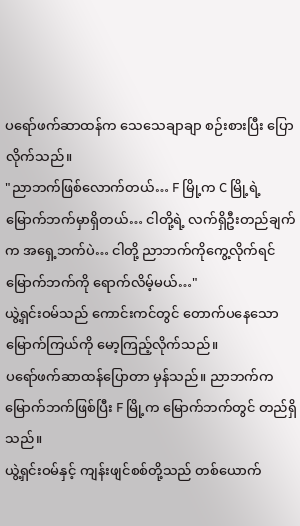ပရော်ဖက်ဆာထန်က သေသေချာချာ စဉ်းစားပြီး ပြောလိုက်သည်။
"ညာဘက်ဖြစ်လောက်တယ်… F မြို့က C မြို့ရဲ့ မြောက်ဘက်မှာရှိတယ်… ငါတို့ရဲ့ လက်ရှိဦးတည်ချက်က အရှေ့ဘက်ပဲ… ငါတို့ ညာဘက်ကိုကွေ့လိုက်ရင် မြောက်ဘက်ကို ရောက်လိမ့်မယ်…"
ယွဲ့ရှင်းဝမ်သည် ကောင်းကင်တွင် တောက်ပနေသော မြောက်ကြယ်ကို မော့ကြည့်လိုက်သည်။
ပရော်ဖက်ဆာထန်ပြောတာ မှန်သည်။ ညာဘက်က မြောက်ဘက်ဖြစ်ပြီး F မြို့က မြောက်ဘက်တွင် တည်ရှိသည်။
ယွဲ့ရှင်းဝမ်နှင့် ကျန်းဖျင်စစ်တို့သည် တစ်ယောက်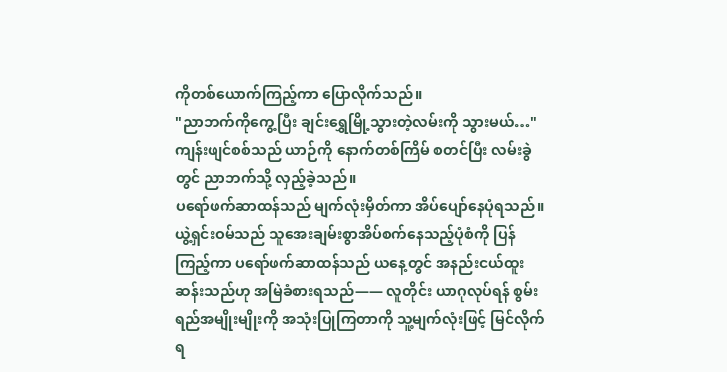ကိုတစ်ယောက်ကြည့်ကာ ပြောလိုက်သည်။
"ညာဘက်ကိုကွေ့ပြီး ချင်းရွှေမြို့သွားတဲ့လမ်းကို သွားမယ်…"
ကျန်းဖျင်စစ်သည် ယာဉ်ကို နောက်တစ်ကြိမ် စတင်ပြီး လမ်းခွဲတွင် ညာဘက်သို့ လှည့်ခဲ့သည်။
ပရော်ဖက်ဆာထန်သည် မျက်လုံးမှိတ်ကာ အိပ်ပျော်နေပုံရသည်။
ယွဲ့ရှင်းဝမ်သည် သူအေးချမ်းစွာအိပ်စက်နေသည့်ပုံစံကို ပြန်ကြည့်ကာ ပရော်ဖက်ဆာထန်သည် ယနေ့တွင် အနည်းငယ်ထူးဆန်းသည်ဟု အမြဲခံစားရသည်—— လူတိုင်း ယာဂုလုပ်ရန် စွမ်းရည်အမျိုးမျိုးကို အသုံးပြုကြတာကို သူ့မျက်လုံးဖြင့် မြင်လိုက်ရ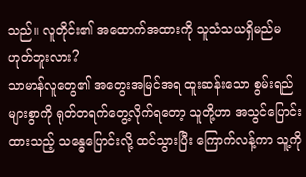သည်။ လူတိုင်း၏ အထောက်အထားကို သူသံသယရှိမည်မဟုတ်ဘူးလား?
သာမာန်လူတွေ၏ အတွေးအမြင်အရ ထူးဆန်းသော စွမ်းရည်များစွာကို ရုတ်တရက်တွေ့လိုက်ရတော့ သူတို့ဟာ အသွင်ပြောင်းထားသည့် သန္ဓေပြောင်းလို့ ထင်သွားပြီး ကြောက်လန့်ကာ သူ့ကို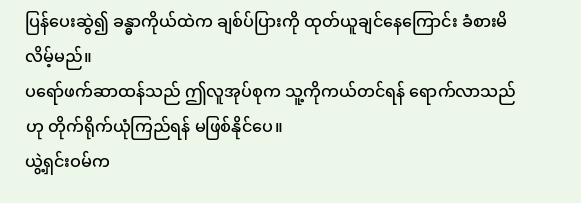ပြန်ပေးဆွဲ၍ ခန္ဓာကိုယ်ထဲက ချစ်ပ်ပြားကို ထုတ်ယူချင်နေကြောင်း ခံစားမိလိမ့်မည်။
ပရော်ဖက်ဆာထန်သည် ဤလူအုပ်စုက သူ့ကိုကယ်တင်ရန် ရောက်လာသည်ဟု တိုက်ရိုက်ယုံကြည်ရန် မဖြစ်နိုင်ပေ။
ယွဲ့ရှင်းဝမ်က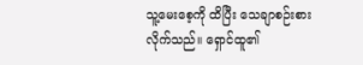သူ့မေးစေ့ကို ထိပြီး သေချာစဉ်းစားလိုက်သည်။ ရှောင်ထူ၏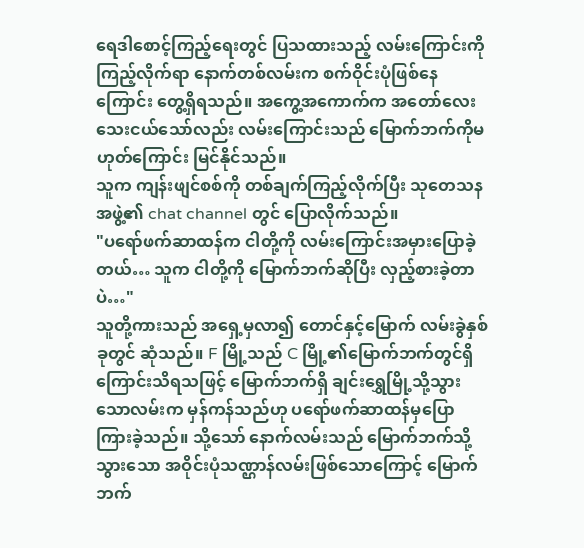ရေဒါစောင့်ကြည့်ရေးတွင် ပြသထားသည့် လမ်းကြောင်းကို ကြည့်လိုက်ရာ နောက်တစ်လမ်းက စက်ဝိုင်းပုံဖြစ်နေကြောင်း တွေ့ရှိရသည်။ အကွေ့အကောက်က အတော်လေးသေးငယ်သော်လည်း လမ်းကြောင်းသည် မြောက်ဘက်ကိုမဟုတ်ကြောင်း မြင်နိုင်သည်။
သူက ကျန်းဖျင်စစ်ကို တစ်ချက်ကြည့်လိုက်ပြီး သုတေသနအဖွဲ့၏ chat channel တွင် ပြောလိုက်သည်။
"ပရော်ဖက်ဆာထန်က ငါတို့ကို လမ်းကြောင်းအမှားပြောခဲ့တယ်… သူက ငါတို့ကို မြောက်ဘက်ဆိုပြီး လှည့်စားခဲ့တာပဲ…"
သူတို့ကားသည် အရှေ့မှလာ၍ တောင်နှင့်မြောက် လမ်းခွဲနှစ်ခုတွင် ဆုံသည်။ F မြို့သည် C မြို့၏မြောက်ဘက်တွင်ရှိကြောင်းသိရသဖြင့် မြောက်ဘက်ရှိ ချင်းရွှေမြို့သို့သွားသောလမ်းက မှန်ကန်သည်ဟု ပရော်ဖက်ဆာထန်မှပြောကြားခဲ့သည်။ သို့သော် နောက်လမ်းသည် မြောက်ဘက်သို့သွားသော အဝိုင်းပုံသဏ္ဌာန်လမ်းဖြစ်သောကြောင့် မြောက်ဘက်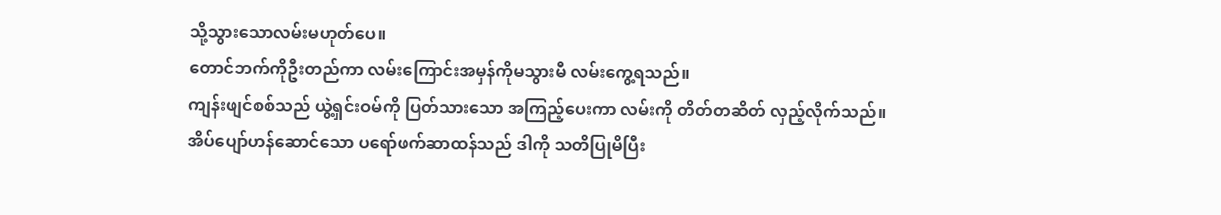သို့သွားသောလမ်းမဟုတ်ပေ။
တောင်ဘက်ကိုဦးတည်ကာ လမ်းကြောင်းအမှန်ကိုမသွားမီ လမ်းကွေ့ရသည်။
ကျန်းဖျင်စစ်သည် ယွဲ့ရှင်းဝမ်ကို ပြတ်သားသော အကြည့်ပေးကာ လမ်းကို တိတ်တဆိတ် လှည့်လိုက်သည်။
အိပ်ပျော်ဟန်ဆောင်သော ပရော်ဖက်ဆာထန်သည် ဒါကို သတိပြုမိပြီး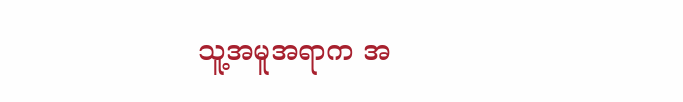သူ့အမူအရာက အ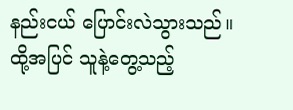နည်းငယ် ပြောင်းလဲသွားသည်။
ထို့အပြင် သူနဲ့တွေ့သည့်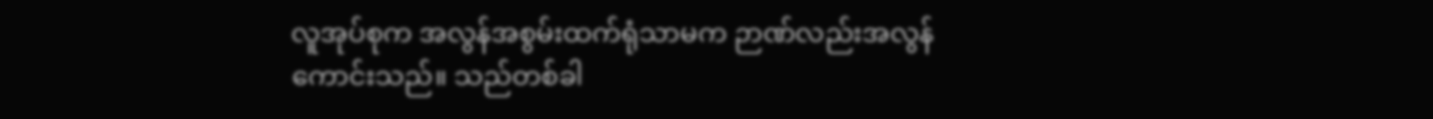လူအုပ်စုက အလွန်အစွမ်းထက်ရုံသာမက ဉာဏ်လည်းအလွန်ကောင်းသည်။ သည်တစ်ခါ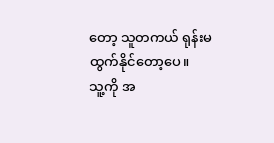တော့ သူတကယ် ရုန်းမထွက်နိုင်တော့ပေ။
သူ့ကို အ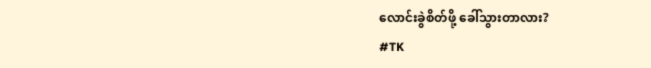လောင်းခွဲစိတ်ဖို့ ခေါ်သွားတာလား?
#TK